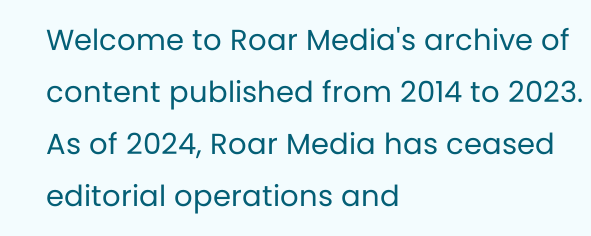Welcome to Roar Media's archive of content published from 2014 to 2023. As of 2024, Roar Media has ceased editorial operations and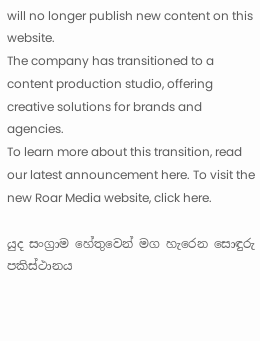will no longer publish new content on this website.
The company has transitioned to a content production studio, offering creative solutions for brands and agencies.
To learn more about this transition, read our latest announcement here. To visit the new Roar Media website, click here.

යුද සංග්‍රාම හේතුවෙන් මග හැරෙන සොඳුරු පකිස්ථානය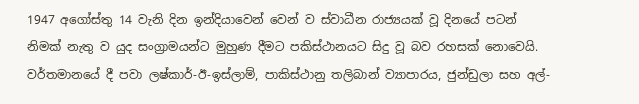1947 අගෝස්තු 14 වැනි දින ඉන්දියාවෙන් වෙන් ව ස්වාධීන රාජ්‍යයක් වූ දිනයේ පටන් නිමක් නැතු ව යුද සංග්‍රාමයන්ට මුහුණ දීමට පකිස්ථානයට සිදු වූ බව රහසක් නොවෙයි. වර්තමානයේ දී පවා ලෂ්කාර්-ඊ-ඉස්ලාම්, පාකිස්ථානු තලිබාන් ව්‍යාපාරය, ජුන්ඩුලා සහ අල්-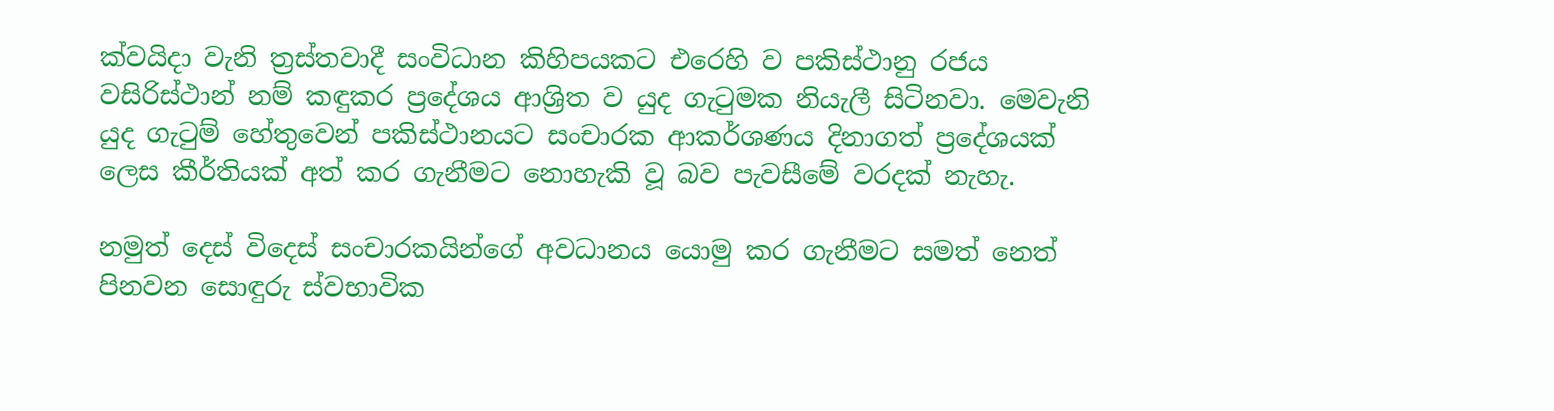ක්වයිදා වැනි ත්‍රස්තවාදී සංවිධාන කිහිපයකට එරෙහි ව පකිස්ථානු රජය වසිරිස්ථාන් නම් කඳුකර ප්‍රදේශය ආශ්‍රිත ව යුද ගැටුමක නියැලී සිටිනවා. මෙවැනි යුද ගැටුම් හේතුවෙන් පකිස්ථානයට සංචාරක ආකර්ශණය දිනාගත් ප්‍රදේශයක් ලෙස කීර්තියක් අත් කර ගැනීමට නොහැකි වූ බව පැවසීමේ වරදක් නැහැ.

නමුත් දෙස් විදෙස් සංචාරකයින්ගේ අවධානය යොමු කර ගැනීමට සමත් නෙත් පිනවන සොඳුරු ස්වභාවික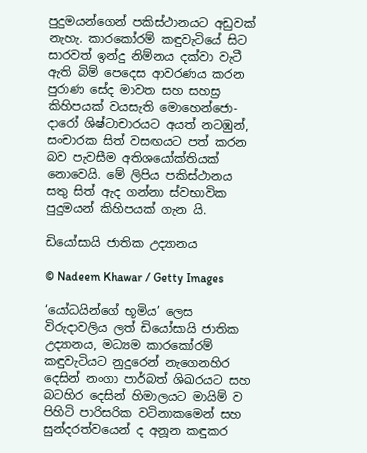පුදුමයන්ගෙන් පකිස්ථානයට අඩුවක් නැහැ. කාරකෝරම් කඳුවැටියේ සිට සාරවත් ඉන්දු නිම්නය දක්වා වැටී ඇති බිම් පෙදෙස ආවරණය කරන පුරාණ සේද මාවත සහ සහස්‍ර කිහිපයක් වයසැති මොහෙන්ජො-දාරෝ ශිෂ්ටාචාරයට අයත් නටඹුන්, සංචාරක සිත් වසඟයට පත් කරන බව පැවසීම අතිශයෝක්තියක් නොවෙයි. මේ ලිපිය පකිස්ථානය සතු සිත් ඇද ගන්නා ස්වභාවික පුදුමයන් කිහිපයක් ගැන යි.

ඩියෝසායි ජාතික උද්‍යානය

© Nadeem Khawar / Getty Images

‘යෝධයින්ගේ භූමිය’ ලෙස විරුදාවලිය ලත් ඩියෝසායි ජාතික උද්‍යානය, මධ්‍යම කාරකෝරම් කඳුවැටියට නුදුරෙන් නැගෙනහිර දෙසින් නංගා පාර්බත් ශිඛරයට සහ බටහිර දෙසින් හිමාලයට මායිම් ව පිහිටි පාරිසරික වටිනාකමෙන් සහ සුන්දරත්වයෙන් ද අනූන කඳුකර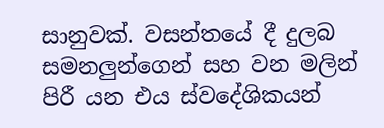සානුවක්. වසන්තයේ දී දුලබ සමනලුන්ගෙන් සහ වන මලින් පිරී යන එය ස්වදේශිකයන්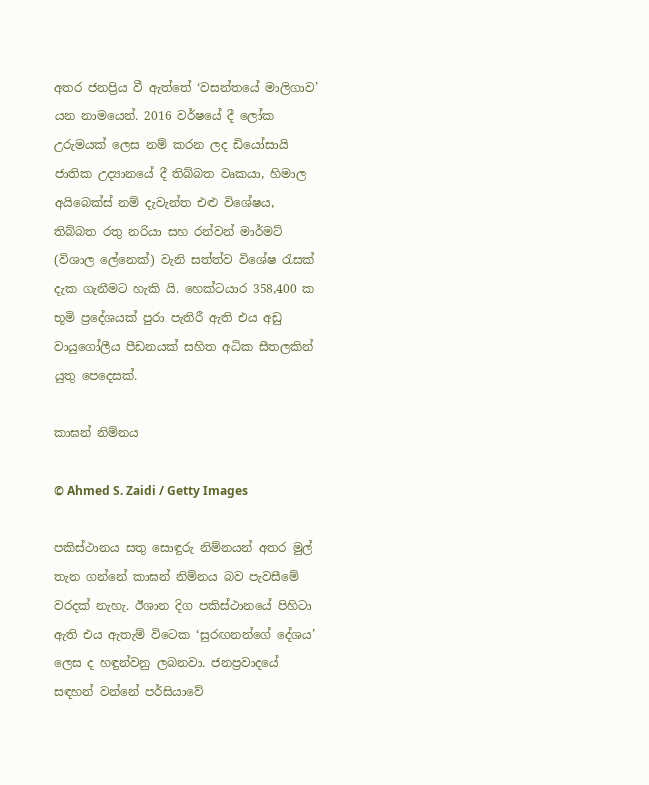අතර ජනප්‍රිය වී ඇත්තේ ‘වසන්තයේ මාලිගාව’ යන නාමයෙන්. 2016 වර්ෂයේ දී ලෝක උරුමයක් ලෙස නම් කරන ලද ඩියෝසායි ජාතික උද්‍යානයේ දී තිබ්බත වෘකයා, හිමාල අයිබෙක්ස් නම් දැවැන්ත එළු විශේෂය, තිබ්බත රතු නරියා සහ රන්වන් මාර්මට් (විශාල ලේනෙක්) වැනි සත්ත්ව විශේෂ රැසක් දැක ගැනීමට හැකි යි. හෙක්ටයාර 358,400 ක භූමි ප්‍රදේශයක් පුරා පැතිරී ඇති එය අඩු වායුගෝලීය පීඩනයක් සහිත අධික සීතලකින් යුතු පෙදෙසක්.

කාඝන් නිම්නය

© Ahmed S. Zaidi / Getty Images

පකිස්ථානය සතු සොඳුරු නිම්නයන් අතර මුල් තැන ගන්නේ කාඝන් නිම්නය බව පැවසීමේ වරදක් නැහැ. ඊශාන දිග පකිස්ථානයේ පිහිටා ඇති එය ඇතැම් විටෙක ‘සුරඟනන්ගේ දේශය’ ලෙස ද හඳුන්වනු ලබනවා. ජනප්‍රවාදයේ සඳහන් වන්නේ පර්සියාවේ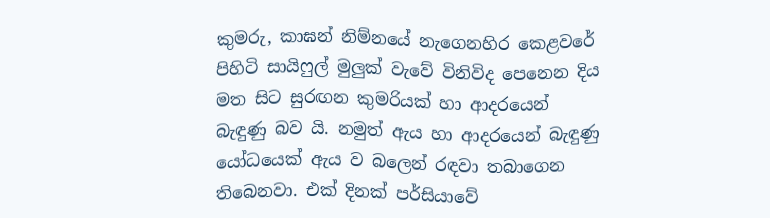කුමරු, කාඝන් නිම්නයේ නැගෙනහිර කෙළවරේ පිහිටි සායිෆුල් මුලුක් වැවේ විනිවිද පෙනෙන දිය මත සිට සුරඟන කුමරියක් හා ආදරයෙන් බැඳුණු බව යි. නමුත් ඇය හා ආදරයෙන් බැඳුණු යෝධයෙක් ඇය ව බලෙන් රඳවා තබාගෙන තිබෙනවා. එක් දිනක් පර්සියාවේ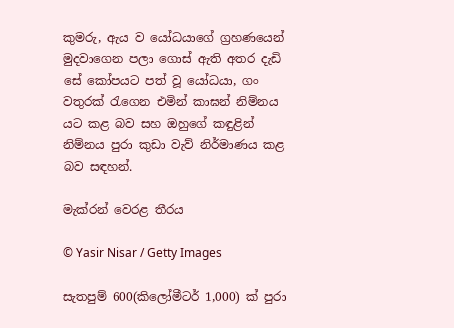කුමරු, ඇය ව යෝධයාගේ ග්‍රහණයෙන් මුදවාගෙන පලා ගොස් ඇති අතර දැඩි සේ කෝපයට පත් වූ යෝධයා, ගං වතුරක් රැගෙන එමින් කාඝන් නිම්නය යට කළ බව සහ ඔහුගේ කඳුළින් නිම්නය පුරා කුඩා වැව් නිර්මාණය කළ බව සඳහන්.

මැක්රන් වෙරළ තීරය

© Yasir Nisar / Getty Images

සැතපුම් 600(කිලෝමීටර් 1,000) ක් පුරා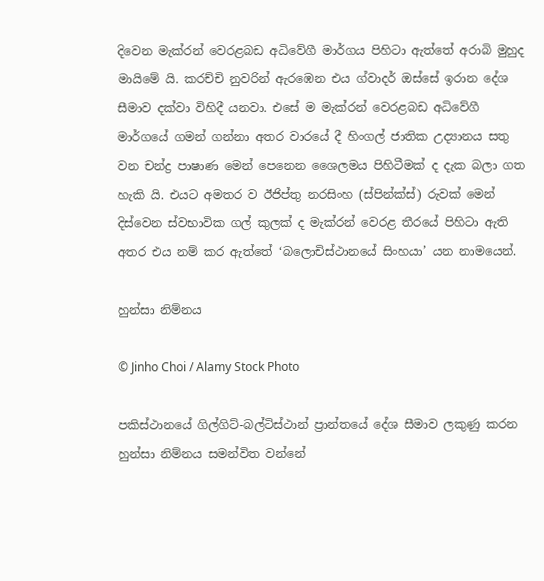දිවෙන මැක්රන් වෙරළබඩ අධිවේගී මාර්ගය පිහිටා ඇත්තේ අරාබි මුහුද මායිමේ යි. කරච්චි නුවරින් ඇරඹෙන එය ග්වාදර් ඔස්සේ ඉරාන දේශ සීමාව දක්වා විහිදී යනවා. එසේ ම මැක්රන් වෙරළබඩ අධිවේගී මාර්ගයේ ගමන් ගන්නා අතර වාරයේ දී හිංගල් ජාතික උද්‍යානය සතු වන චන්ද්‍ර පාෂාණ මෙන් පෙනෙන ශෛලමය පිහිටීමක් ද දැක බලා ගත හැකි යි. එයට අමතර ව ඊජිප්තු නරසිංහ (ස්පින්ක්ස්) රුවක් මෙන් දිස්වෙන ස්වභාවික ගල් කුලක් ද මැක්රන් වෙරළ තීරයේ පිහිටා ඇති අතර එය නම් කර ඇත්තේ ‘බලොචිස්ථානයේ සිංහයා’ යන නාමයෙන්.

හුන්සා නිම්නය

© Jinho Choi / Alamy Stock Photo

පකිස්ථානයේ ගිල්ගිට්-බල්ටිස්ථාන් ප්‍රාන්තයේ දේශ සීමාව ලකුණු කරන හුන්සා නිම්නය සමන්විත වන්නේ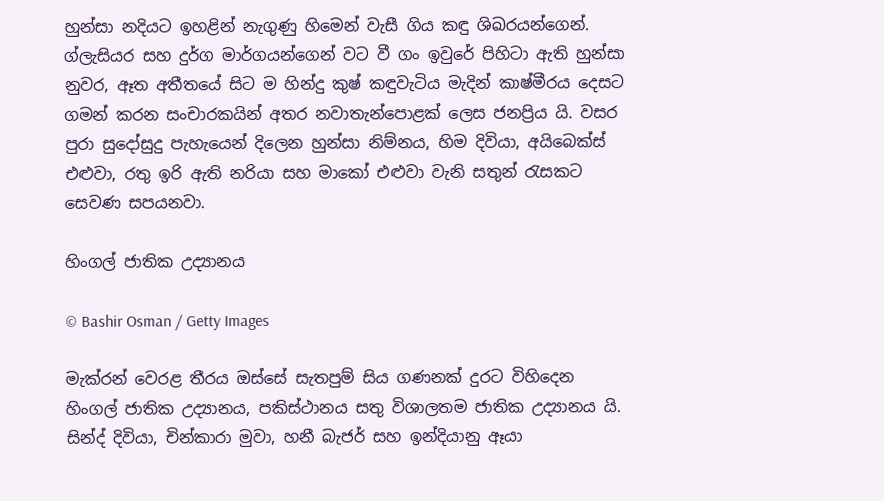හුන්සා නදියට ඉහළින් නැගුණු හිමෙන් වැසී ගිය කඳු ශිඛරයන්ගෙන්. ග්ලැසියර සහ දුර්ග මාර්ගයන්ගෙන් වට වී ගං ඉවුරේ පිහිටා ඇති හුන්සා නුවර, ඈත අතීතයේ සිට ම හින්දු කුෂ් කඳුවැටිය මැදින් කාෂ්මීරය දෙසට ගමන් කරන සංචාරකයින් අතර නවාතැන්පොළක් ලෙස ජනප්‍රිය යි. වසර පුරා සුදෝසුදු පැහැයෙන් දිලෙන හුන්සා නිම්නය, හිම දිවියා, අයිබෙක්ස් එළුවා, රතු ඉරි ඇති නරියා සහ මාකෝ එළුවා වැනි සතුන් රැසකට සෙවණ සපයනවා.

හිංගල් ජාතික උද්‍යානය

© Bashir Osman / Getty Images

මැක්රන් වෙරළ තීරය ඔස්සේ සැතපුම් සිය ගණනක් දුරට විහිදෙන හිංගල් ජාතික උද්‍යානය, පකිස්ථානය සතු විශාලතම ජාතික උද්‍යානය යි. සින්ද් දිවියා, චින්කාරා මුවා, හනී බැජර් සහ ඉන්දියානු ඈයා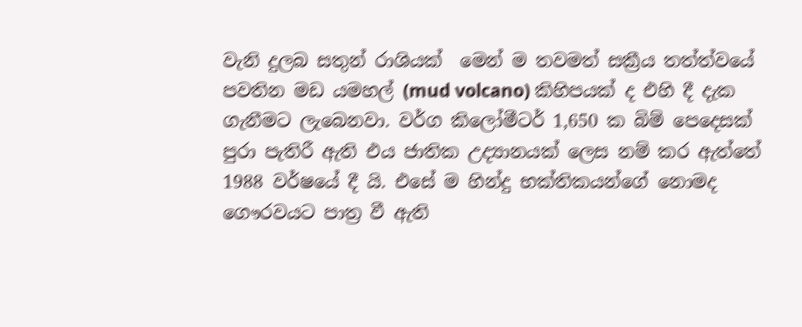වැනි දුලබ සතුන් රාශියක්  මෙන් ම තවමත් සක්‍රීය තත්ත්වයේ පවතින මඩ යමහල් (mud volcano) කිහිපයක් ද එහි දී දැක ගැනීමට ලැබෙනවා. වර්ග කිලෝමීටර් 1,650 ක බිම් පෙදෙසක් පුරා පැතිරී ඇති එය ජාතික උද්‍යානයක් ලෙස නම් කර ඇත්තේ 1988 වර්ෂයේ දී යි. එසේ ම හින්දු භක්තිකයන්ගේ නොමද ගෞරවයට පාත්‍ර වී ඇති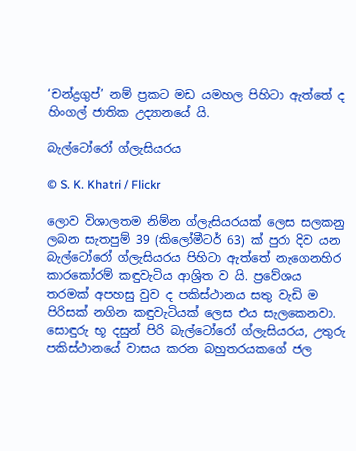‘චන්ද්‍රගුප්’ නම් ප්‍රකට මඩ යමහල පිහිටා ඇත්තේ ද හිංගල් ජාතික උද්‍යානයේ යි.

බැල්ටෝරෝ ග්ලැසියරය

© S. K. Khatri / Flickr

ලොව විශාලතම නිම්න ග්ලැසියරයක් ලෙස සලකනු ලබන සැතපුම් 39 (කිලෝමීටර් 63) ක් පුරා දිව යන බැල්ටෝරෝ ග්ලැසියරය පිහිටා ඇත්තේ නැගෙනහිර කාරකෝරම් කඳුවැටිය ආශ්‍රිත ව යි. ප්‍රවේශය තරමක් අපහසු වුව ද පකිස්ථානය සතු වැඩි ම පිරිසක් නගින කඳුවැටියක් ලෙස එය සැලකෙනවා. සොඳුරු භූ දසුන් පිරි බැල්ටෝරෝ ග්ලැසියරය, උතුරු පකිස්ථානයේ වාසය කරන බහුතරයකගේ ජල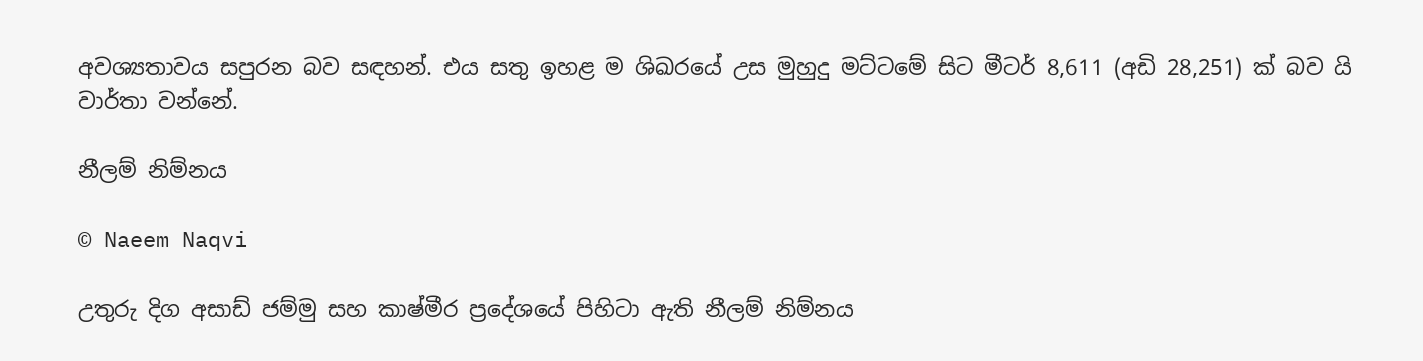අවශ්‍යතාවය සපුරන බව සඳහන්. එය සතු ඉහළ ම ශිඛරයේ උස මුහුදු මට්ටමේ සිට මීටර් 8,611 (අඩි 28,251) ක් බව යි වාර්තා වන්නේ.

නීලම් නිම්නය

© Naeem Naqvi

උතුරු දිග අසාඩ් ජම්මු සහ කාෂ්මීර ප්‍රදේශයේ පිහිටා ඇති නීලම් නිම්නය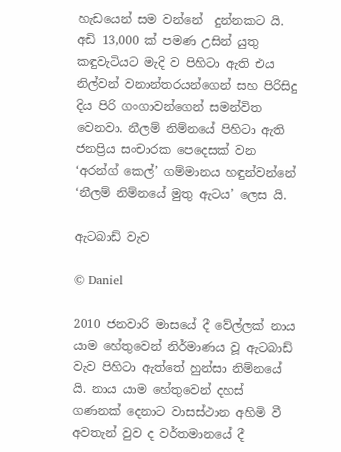හැඩයෙන් සම වන්නේ  දුන්නකට යි. අඩි 13,000 ක් පමණ උසින් යුතු කඳුවැටියට මැදි ව පිහිටා ඇති එය නිල්වන් වනාන්තරයන්ගෙන් සහ පිරිසිදු දිය පිරි ගංගාවන්ගෙන් සමන්විත වෙනවා. නීලම් නිම්නයේ පිහිටා ඇති ජනප්‍රිය සංචාරක පෙදෙසක් වන ‘අරන්ග් කෙල්’ ගම්මානය හඳුන්වන්නේ ‘නීලම් නිම්නයේ මුතු ඇටය’ ලෙස යි.

ඇටබාඩ් වැව

© Daniel

2010 ජනවාරි මාසයේ දී වේල්ලක් නාය යාම හේතුවෙන් නිර්මාණය වූ ඇටබාඩ් වැව පිහිටා ඇත්තේ හුන්සා නිම්නයේ යි. නාය යාම හේතුවෙන් දහස් ගණනක් දෙනාට වාසස්ථාන අහිමි වී අවතැන් වුව ද වර්තමානයේ දී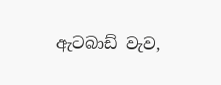ඇටබාඩ් වැව,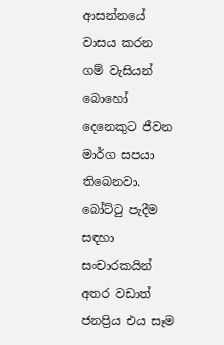ආසන්නයේ වාසය කරන ගම් වැසියන් බොහෝ දෙනෙකුට ජීවන මාර්ග සපයා තිබෙනවා. බෝට්ටු පැදීම සඳහා සංචාරකයින් අතර වඩාත් ජනප්‍රිය එය සෑම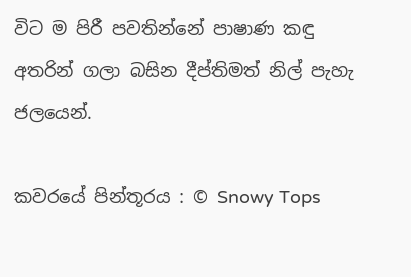විට ම පිරී පවතින්නේ පාෂාණ කඳු අතරින් ගලා බසින දීප්තිමත් නිල් පැහැ ජලයෙන්.

කවරයේ පින්තූරය : © Snowy Tops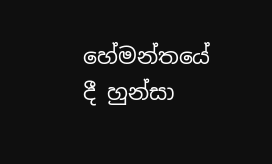හේමන්තයේ දී හුන්සා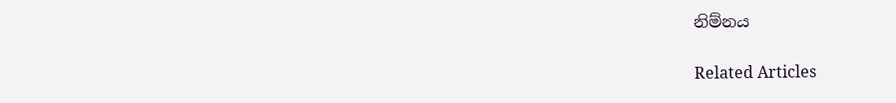නිම්නය

Related Articles